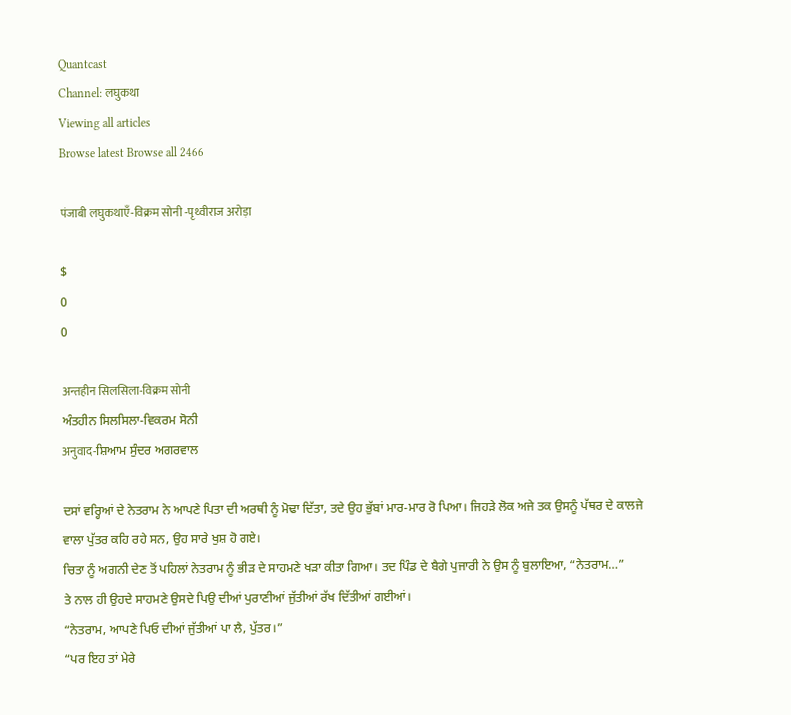Quantcast
Channel: लघुकथा
Viewing all articles
Browse latest Browse all 2466

पंजाबी लघुकथाएँ-विक्रम सोनी -पृथ्वीराज अरोड़ा

$
0
0

अन्तहीन सिलसिला-विक्रम सोनी
ਅੰਤਹੀਨ ਸਿਲਸਿਲਾ-ਵਿਕਰਮ ਸੋਨੀ
अनुवाद-ਸ਼ਿਆਮ ਸੁੰਦਰ ਅਗਰਵਾਲ

ਦਸਾਂ ਵਰ੍ਹਿਆਂ ਦੇ ਨੇਤਰਾਮ ਨੇ ਆਪਣੇ ਪਿਤਾ ਦੀ ਅਰਥੀ ਨੂੰ ਮੋਢਾ ਦਿੱਤਾ, ਤਦੇ ਉਹ ਭੁੱਬਾਂ ਮਾਰ-ਮਾਰ ਰੋ ਪਿਆ। ਜਿਹੜੇ ਲੋਕ ਅਜੇ ਤਕ ਉਸਨੂੰ ਪੱਥਰ ਦੇ ਕਾਲਜੇ ਵਾਲਾ ਪੁੱਤਰ ਕਹਿ ਰਹੇ ਸਨ, ਉਹ ਸਾਰੇ ਖੁਸ਼ ਹੋ ਗਏ।
ਚਿਤਾ ਨੂੰ ਅਗਨੀ ਦੇਣ ਤੋਂ ਪਹਿਲਾਂ ਨੇਤਰਾਮ ਨੂੰ ਭੀੜ ਦੇ ਸਾਹਮਣੇ ਖੜਾ ਕੀਤਾ ਗਿਆ। ਤਦ ਪਿੰਡ ਦੇ ਬੈਗੇ ਪੁਜਾਰੀ ਨੇ ਉਸ ਨੂੰ ਬੁਲਾਇਆ, “ਨੇਤਰਾਮ…”
ਤੇ ਨਾਲ ਹੀ ਉਹਦੇ ਸਾਹਮਣੇ ਉਸਦੇ ਪਿਉ ਦੀਆਂ ਪੁਰਾਣੀਆਂ ਜੁੱਤੀਆਂ ਰੱਖ ਦਿੱਤੀਆਂ ਗਈਆਂ।
“ਨੇਤਰਾਮ, ਆਪਣੇ ਪਿਓ ਦੀਆਂ ਜੁੱਤੀਆਂ ਪਾ ਲੈ, ਪੁੱਤਰ।”
“ਪਰ ਇਹ ਤਾਂ ਮੇਰੇ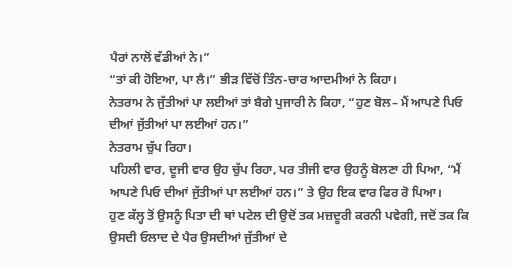ਪੈਰਾਂ ਨਾਲੋਂ ਵੱਡੀਆਂ ਨੇ।”
“ਤਾਂ ਕੀ ਹੋਇਆ, ਪਾ ਲੈ।” ਭੀੜ ਵਿੱਚੋਂ ਤਿੰਨ-ਚਾਰ ਆਦਮੀਆਂ ਨੇ ਕਿਹਾ।
ਨੇਤਰਾਮ ਨੇ ਜੁੱਤੀਆਂ ਪਾ ਲਈਆਂ ਤਾਂ ਬੈਗੇ ਪੁਜਾਰੀ ਨੇ ਕਿਹਾ, “ਹੁਣ ਬੋਲ– ਮੈਂ ਆਪਣੇ ਪਿਓ ਦੀਆਂ ਜੁੱਤੀਆਂ ਪਾ ਲਈਆਂ ਹਨ।”
ਨੇਤਰਾਮ ਚੁੱਪ ਰਿਹਾ।
ਪਹਿਲੀ ਵਾਰ, ਦੂਜੀ ਵਾਰ ਉਹ ਚੁੱਪ ਰਿਹਾ, ਪਰ ਤੀਜੀ ਵਾਰ ਉਹਨੂੰ ਬੋਲਣਾ ਹੀ ਪਿਆ, “ਮੈਂ ਆਪਣੇ ਪਿਓ ਦੀਆਂ ਜੁੱਤੀਆਂ ਪਾ ਲਈਆਂ ਹਨ।” ਤੇ ਉਹ ਇਕ ਵਾਰ ਫਿਰ ਰੋ ਪਿਆ।
ਹੁਣ ਕੱਲ੍ਹ ਤੋਂ ਉਸਨੂੰ ਪਿਤਾ ਦੀ ਥਾਂ ਪਟੇਲ ਦੀ ਉਦੋਂ ਤਕ ਮਜ਼ਦੂਰੀ ਕਰਨੀ ਪਵੇਗੀ, ਜਦੋਂ ਤਕ ਕਿ ਉਸਦੀ ਓਲਾਦ ਦੇ ਪੈਰ ਉਸਦੀਆਂ ਜੁੱਤੀਆਂ ਦੇ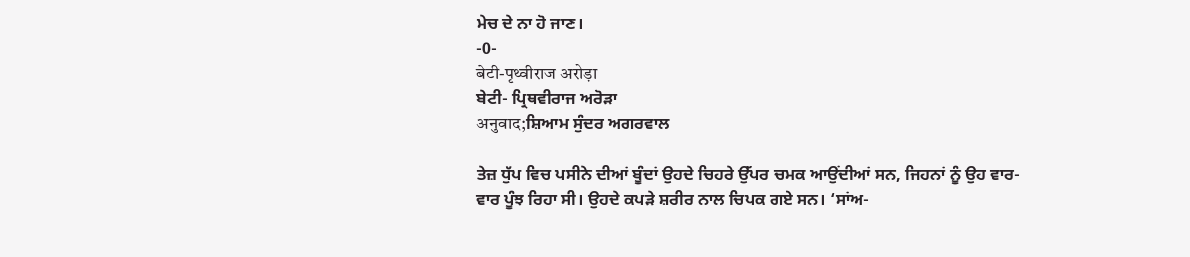ਮੇਚ ਦੇ ਨਾ ਹੋ ਜਾਣ।
-0-
बेटी-पृथ्वीराज अरोड़ा
ਬੇਟੀ- ਪ੍ਰਿਥਵੀਰਾਜ ਅਰੋੜਾ
अनुवाद;ਸ਼ਿਆਮ ਸੁੰਦਰ ਅਗਰਵਾਲ

ਤੇਜ਼ ਧੁੱਪ ਵਿਚ ਪਸੀਨੇ ਦੀਆਂ ਬੂੰਦਾਂ ਉਹਦੇ ਚਿਹਰੇ ਉੱਪਰ ਚਮਕ ਆਉਂਦੀਆਂ ਸਨ, ਜਿਹਨਾਂ ਨੂੰ ਉਹ ਵਾਰ-ਵਾਰ ਪੂੰਝ ਰਿਹਾ ਸੀ। ਉਹਦੇ ਕਪੜੇ ਸ਼ਰੀਰ ਨਾਲ ਚਿਪਕ ਗਏ ਸਨ। ‘ਸਾਂਅ-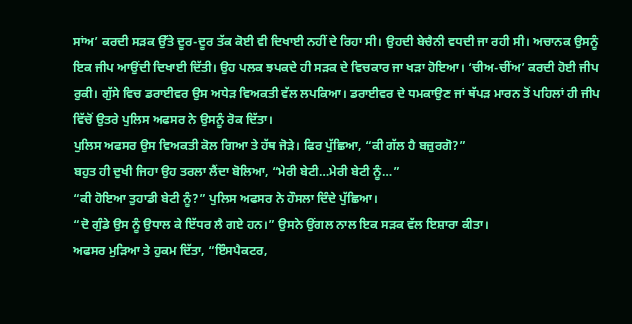ਸਾਂਅ’ ਕਰਦੀ ਸੜਕ ਉੱਤੇ ਦੂਰ-ਦੂਰ ਤੱਕ ਕੋਈ ਵੀ ਦਿਖਾਈ ਨਹੀਂ ਦੇ ਰਿਹਾ ਸੀ। ਉਹਦੀ ਬੇਚੈਨੀ ਵਧਦੀ ਜਾ ਰਹੀ ਸੀ। ਅਚਾਨਕ ਉਸਨੂੰ ਇਕ ਜੀਪ ਆਉਂਦੀ ਦਿਖਾਈ ਦਿੱਤੀ। ਉਹ ਪਲਕ ਝਪਕਦੇ ਹੀ ਸੜਕ ਦੇ ਵਿਚਕਾਰ ਜਾ ਖੜਾ ਹੋਇਆ। ‘ਚੀਅ-ਚੀਂਅ’ ਕਰਦੀ ਹੋਈ ਜੀਪ ਰੁਕੀ। ਗੁੱਸੇ ਵਿਚ ਡਰਾਈਵਰ ਉਸ ਅਧੇੜ ਵਿਅਕਤੀ ਵੱਲ ਲਪਕਿਆ। ਡਰਾਈਵਰ ਦੇ ਧਮਕਾਉਣ ਜਾਂ ਥੱਪੜ ਮਾਰਨ ਤੋਂ ਪਹਿਲਾਂ ਹੀ ਜੀਪ ਵਿੱਚੋਂ ਉਤਰੇ ਪੁਲਿਸ ਅਫਸਰ ਨੇ ਉਸਨੂੰ ਰੋਕ ਦਿੱਤਾ।
ਪੁਲਿਸ ਅਫਸਰ ਉਸ ਵਿਅਕਤੀ ਕੋਲ ਗਿਆ ਤੇ ਹੱਥ ਜੋੜੇ। ਫਿਰ ਪੁੱਛਿਆ, “ਕੀ ਗੱਲ ਹੈ ਬਜ਼ੁਰਗੋ?”
ਬਹੁਤ ਹੀ ਦੁਖੀ ਜਿਹਾ ਉਹ ਤਰਲਾ ਲੈਂਦਾ ਬੋਲਿਆ, “ਮੇਰੀ ਬੇਟੀ…ਮੇਰੀ ਬੇਟੀ ਨੂੰ…”
“ਕੀ ਹੋਇਆ ਤੁਹਾਡੀ ਬੇਟੀ ਨੂੰ?” ਪੁਲਿਸ ਅਫਸਰ ਨੇ ਹੌਸਲਾ ਦਿੰਦੇ ਪੁੱਛਿਆ।
“ਦੋ ਗੁੰਡੇ ਉਸ ਨੂੰ ਉਧਾਲ ਕੇ ਇੱਧਰ ਲੈ ਗਏ ਹਨ।” ਉਸਨੇ ਉਂਗਲ ਨਾਲ ਇਕ ਸੜਕ ਵੱਲ ਇਸ਼ਾਰਾ ਕੀਤਾ।
ਅਫਸਰ ਮੁੜਿਆ ਤੇ ਹੁਕਮ ਦਿੱਤਾ, “ਇੰਸਪੈਕਟਰ,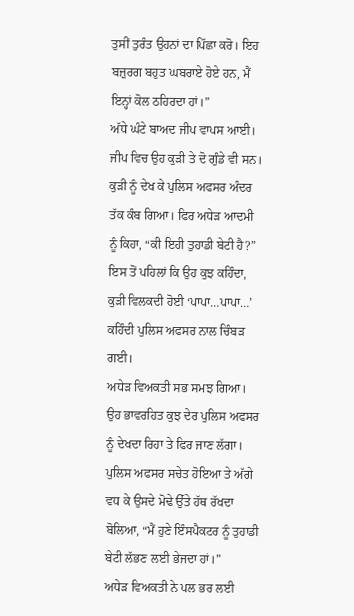ਤੁਸੀਂ ਤੁਰੰਤ ਉਹਨਾਂ ਦਾ ਪਿੱਛਾ ਕਰੋ। ਇਹ ਬਜ਼ੁਰਗ ਬਹੁਤ ਘਬਰਾਏ ਹੋਏ ਹਨ, ਮੈਂ ਇਨ੍ਹਾਂ ਕੋਲ ਠਹਿਰਦਾ ਹਾਂ।”
ਅੱਧੇ ਘੰਟੇ ਬਾਅਦ ਜੀਪ ਵਾਪਸ ਆਈ। ਜੀਪ ਵਿਚ ਉਹ ਕੁੜੀ ਤੇ ਦੋ ਗੁੰਡੇ ਵੀ ਸਨ। ਕੁੜੀ ਨੂੰ ਦੇਖ ਕੇ ਪੁਲਿਸ ਅਫਸਰ ਅੰਦਰ ਤੱਕ ਕੰਬ ਗਿਆ। ਫਿਰ ਅਧੇੜ ਆਦਮੀ ਨੂੰ ਕਿਹਾ, “ਕੀ ਇਹੀ ਤੁਹਾਡੀ ਬੇਟੀ ਹੈ?”
ਇਸ ਤੋਂ ਪਹਿਲਾਂ ਕਿ ਉਹ ਕੁਝ ਕਹਿੰਦਾ, ਕੁੜੀ ਵਿਲਕਦੀ ਹੋਈ ‘ਪਾਪਾ…ਪਾਪਾ…’ ਕਹਿੰਦੀ ਪੁਲਿਸ ਅਫਸਰ ਨਾਲ ਚਿੰਬੜ ਗਈ।
ਅਧੇੜ ਵਿਅਕਤੀ ਸਭ ਸਮਝ ਗਿਆ। ਉਹ ਭਾਵਰਹਿਤ ਕੁਝ ਦੇਰ ਪੁਲਿਸ ਅਫਸਰ ਨੂੰ ਦੇਖਦਾ ਰਿਹਾ ਤੇ ਫਿਰ ਜਾਣ ਲੱਗਾ। ਪੁਲਿਸ ਅਫਸਰ ਸਚੇਤ ਹੋਇਆ ਤੇ ਅੱਗੇ ਵਧ ਕੇ ਉਸਦੇ ਮੋਢੇ ਉੱਤੇ ਹੱਥ ਰੱਖਦਾ ਬੋਲਿਆ, “ਮੈਂ ਹੁਣੇ ਇੰਸਪੈਕਟਰ ਨੂੰ ਤੁਹਾਡੀ ਬੇਟੀ ਲੱਭਣ ਲਈ ਭੇਜਦਾ ਹਾਂ।”
ਅਧੇੜ ਵਿਅਕਤੀ ਨੇ ਪਲ ਭਰ ਲਈ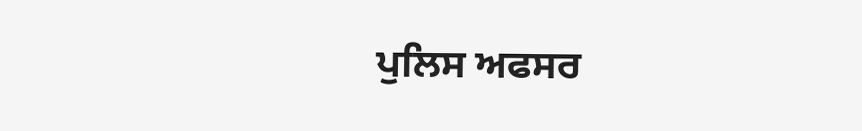ਪੁਲਿਸ ਅਫਸਰ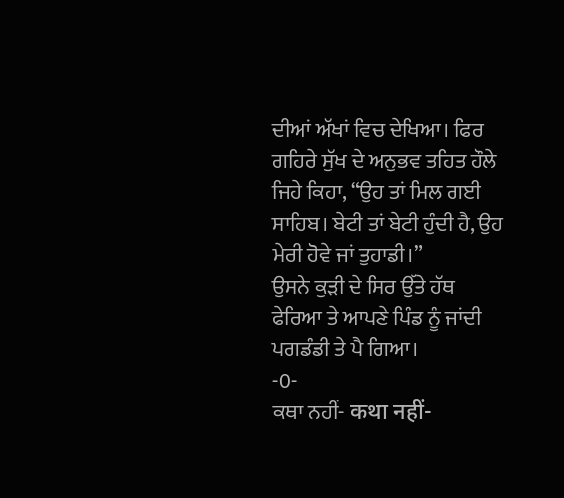ਦੀਆਂ ਅੱਖਾਂ ਵਿਚ ਦੇਖਿਆ। ਫਿਰ ਗਹਿਰੇ ਸੁੱਖ ਦੇ ਅਨੁਭਵ ਤਹਿਤ ਹੌਲੇ ਜਿਹੇ ਕਿਹਾ, “ਉਹ ਤਾਂ ਮਿਲ ਗਈ ਸਾਹਿਬ। ਬੇਟੀ ਤਾਂ ਬੇਟੀ ਹੁੰਦੀ ਹੈ, ਉਹ ਮੇਰੀ ਹੋਵੇ ਜਾਂ ਤੁਹਾਡੀ।”
ਉਸਨੇ ਕੁੜੀ ਦੇ ਸਿਰ ਉੱਤੇ ਹੱਥ ਫੇਰਿਆ ਤੇ ਆਪਣੇ ਪਿੰਡ ਨੂੰ ਜਾਂਦੀ ਪਗਡੰਡੀ ਤੇ ਪੈ ਗਿਆ।
-0-
ਕਥਾ ਨਹੀਂ- कथा नहीं-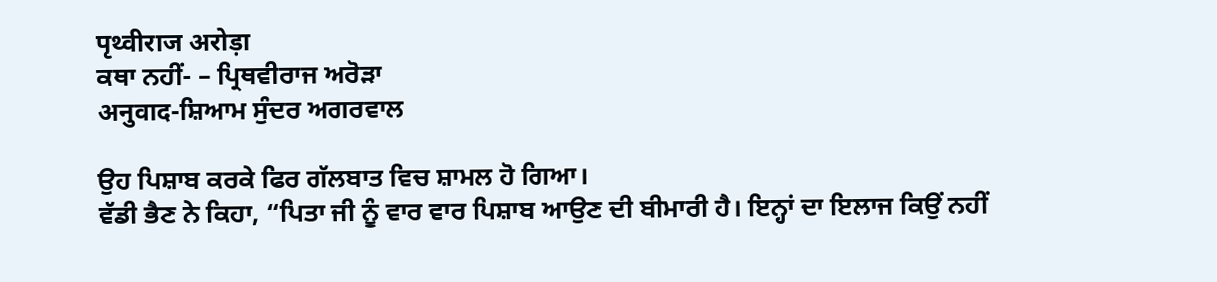पृथ्वीराज अरोड़ा
ਕਥਾ ਨਹੀਂ- – ਪ੍ਰਿਥਵੀਰਾਜ ਅਰੋੜਾ
अनुवाद-ਸ਼ਿਆਮ ਸੁੰਦਰ ਅਗਰਵਾਲ

ਉਹ ਪਿਸ਼ਾਬ ਕਰਕੇ ਫਿਰ ਗੱਲਬਾਤ ਵਿਚ ਸ਼ਾਮਲ ਹੋ ਗਿਆ।
ਵੱਡੀ ਭੈਣ ਨੇ ਕਿਹਾ, “ਪਿਤਾ ਜੀ ਨੂੰ ਵਾਰ ਵਾਰ ਪਿਸ਼ਾਬ ਆਉਣ ਦੀ ਬੀਮਾਰੀ ਹੈ। ਇਨ੍ਹਾਂ ਦਾ ਇਲਾਜ ਕਿਉਂ ਨਹੀਂ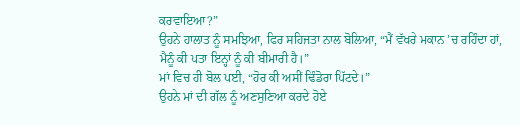ਕਰਵਾਇਆ?”
ਉਹਨੇ ਹਾਲਾਤ ਨੂੰ ਸਮਝਿਆ, ਫਿਰ ਸਹਿਜਤਾ ਨਾਲ ਬੋਲਿਆ, “ਮੈਂ ਵੱਖਰੇ ਮਕਾਨ ’ਚ ਰਹਿੰਦਾ ਹਾਂ, ਮੈਨੂੰ ਕੀ ਪਤਾ ਇਨ੍ਹਾਂ ਨੂੰ ਕੀ ਬੀਮਾਰੀ ਹੈ।”
ਮਾਂ ਵਿਚ ਹੀ ਬੋਲ ਪਈ, “ਹੋਰ ਕੀ ਅਸੀਂ ਢਿੰਡੋਰਾ ਪਿੱਟਦੇ।”
ਉਹਨੇ ਮਾਂ ਦੀ ਗੱਲ ਨੂੰ ਅਣਸੁਣਿਆ ਕਰਦੇ ਹੋਏ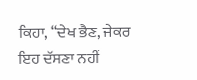ਕਿਹਾ, “ਦੇਖ ਭੈਣ, ਜੇਕਰ ਇਹ ਦੱਸਣਾ ਨਹੀਂ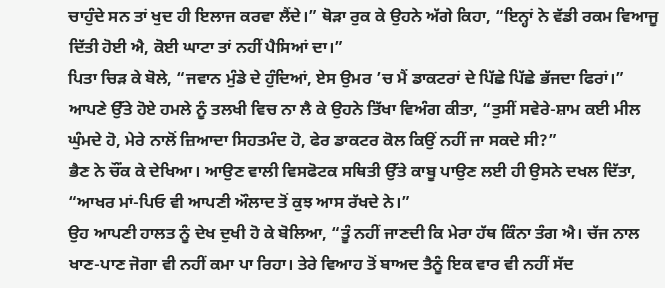ਚਾਹੁੰਦੇ ਸਨ ਤਾਂ ਖੁਦ ਹੀ ਇਲਾਜ ਕਰਵਾ ਲੈਂਦੇ।” ਥੋੜਾ ਰੁਕ ਕੇ ਉਹਨੇ ਅੱਗੇ ਕਿਹਾ, “ਇਨ੍ਹਾਂ ਨੇ ਵੱਡੀ ਰਕਮ ਵਿਆਜੂ ਦਿੱਤੀ ਹੋਈ ਐ, ਕੋਈ ਘਾਟਾ ਤਾਂ ਨਹੀਂ ਪੈਸਿਆਂ ਦਾ।”
ਪਿਤਾ ਚਿੜ ਕੇ ਬੋਲੇ, “ਜਵਾਨ ਮੁੰਡੇ ਦੇ ਹੁੰਦਿਆਂ, ਏਸ ਉਮਰ ’ਚ ਮੈਂ ਡਾਕਟਰਾਂ ਦੇ ਪਿੱਛੇ ਪਿੱਛੇ ਭੱਜਦਾ ਫਿਰਾਂ।”
ਆਪਣੇ ਉੱਤੇ ਹੋਏ ਹਮਲੇ ਨੂੰ ਤਲਖੀ ਵਿਚ ਨਾ ਲੈ ਕੇ ਉਹਨੇ ਤਿੱਖਾ ਵਿਅੰਗ ਕੀਤਾ, “ਤੁਸੀਂ ਸਵੇਰੇ-ਸ਼ਾਮ ਕਈ ਮੀਲ ਘੁੰਮਦੇ ਹੋ, ਮੇਰੇ ਨਾਲੋਂ ਜ਼ਿਆਦਾ ਸਿਹਤਮੰਦ ਹੋ, ਫੇਰ ਡਾਕਟਰ ਕੋਲ ਕਿਉਂ ਨਹੀਂ ਜਾ ਸਕਦੇ ਸੀ?”
ਭੈਣ ਨੇ ਚੌਂਕ ਕੇ ਦੇਖਿਆ। ਆਉਣ ਵਾਲੀ ਵਿਸਫੋਟਕ ਸਥਿਤੀ ਉੱਤੇ ਕਾਬੂ ਪਾਉਣ ਲਈ ਹੀ ਉਸਨੇ ਦਖਲ ਦਿੱਤਾ, “ਆਖਰ ਮਾਂ-ਪਿਓ ਵੀ ਆਪਣੀ ਔਲਾਦ ਤੋਂ ਕੁਝ ਆਸ ਰੱਖਦੇ ਨੇ।”
ਉਹ ਆਪਣੀ ਹਾਲਤ ਨੂੰ ਦੇਖ ਦੁਖੀ ਹੋ ਕੇ ਬੋਲਿਆ, “ਤੂੰ ਨਹੀਂ ਜਾਣਦੀ ਕਿ ਮੇਰਾ ਹੱਥ ਕਿੰਨਾ ਤੰਗ ਐ। ਚੱਜ ਨਾਲ ਖਾਣ-ਪਾਣ ਜੋਗਾ ਵੀ ਨਹੀਂ ਕਮਾ ਪਾ ਰਿਹਾ। ਤੇਰੇ ਵਿਆਹ ਤੋਂ ਬਾਅਦ ਤੈਨੂੰ ਇਕ ਵਾਰ ਵੀ ਨਹੀਂ ਸੱਦ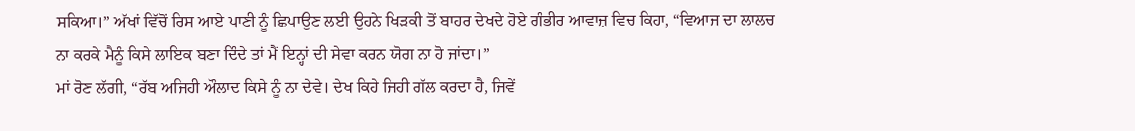ਸਕਿਆ।” ਅੱਖਾਂ ਵਿੱਚੋਂ ਰਿਸ ਆਏ ਪਾਣੀ ਨੂੰ ਛਿਪਾਉਣ ਲਈ ਉਹਨੇ ਖਿੜਕੀ ਤੋਂ ਬਾਹਰ ਦੇਖਦੇ ਹੋਏ ਗੰਭੀਰ ਆਵਾਜ਼ ਵਿਚ ਕਿਹਾ, “ਵਿਆਜ ਦਾ ਲਾਲਚ ਨਾ ਕਰਕੇ ਮੈਨੂੰ ਕਿਸੇ ਲਾਇਕ ਬਣਾ ਦਿੰਦੇ ਤਾਂ ਮੈਂ ਇਨ੍ਹਾਂ ਦੀ ਸੇਵਾ ਕਰਨ ਯੋਗ ਨਾ ਹੋ ਜਾਂਦਾ।”
ਮਾਂ ਰੋਣ ਲੱਗੀ, “ਰੱਬ ਅਜਿਹੀ ਔਲਾਦ ਕਿਸੇ ਨੂੰ ਨਾ ਦੇਵੇ। ਦੇਖ ਕਿਹੇ ਜਿਹੀ ਗੱਲ ਕਰਦਾ ਹੈ, ਜਿਵੇਂ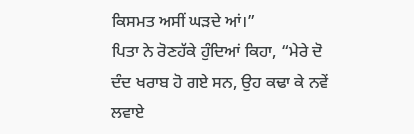ਕਿਸਮਤ ਅਸੀਂ ਘੜਦੇ ਆਂ।”
ਪਿਤਾ ਨੇ ਰੋਣਹੱਕੇ ਹੁੰਦਿਆਂ ਕਿਹਾ, “ਮੇਰੇ ਦੋ ਦੰਦ ਖਰਾਬ ਹੋ ਗਏ ਸਨ, ਉਹ ਕਢਾ ਕੇ ਨਵੇਂ ਲਵਾਏ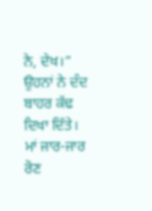ਨੇ, ਦੇਖ।” ਉਹਨਾਂ ਨੇ ਦੰਦ ਬਾਹਰ ਕੱਢ ਦਿਖਾ ਦਿੱਤੇ।
ਮਾਂ ਜਾਰ-ਜਾਰ ਰੋਣ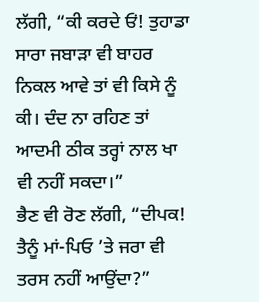ਲੱਗੀ, “ਕੀ ਕਰਦੇ ਓਂ! ਤੁਹਾਡਾ ਸਾਰਾ ਜਬਾੜਾ ਵੀ ਬਾਹਰ ਨਿਕਲ ਆਵੇ ਤਾਂ ਵੀ ਕਿਸੇ ਨੂੰ ਕੀ। ਦੰਦ ਨਾ ਰਹਿਣ ਤਾਂ ਆਦਮੀ ਠੀਕ ਤਰ੍ਹਾਂ ਨਾਲ ਖਾ ਵੀ ਨਹੀਂ ਸਕਦਾ।”
ਭੈਣ ਵੀ ਰੋਣ ਲੱਗੀ, “ਦੀਪਕ! ਤੈਨੂੰ ਮਾਂ-ਪਿਓ ’ਤੇ ਜਰਾ ਵੀ ਤਰਸ ਨਹੀਂ ਆਉਂਦਾ?”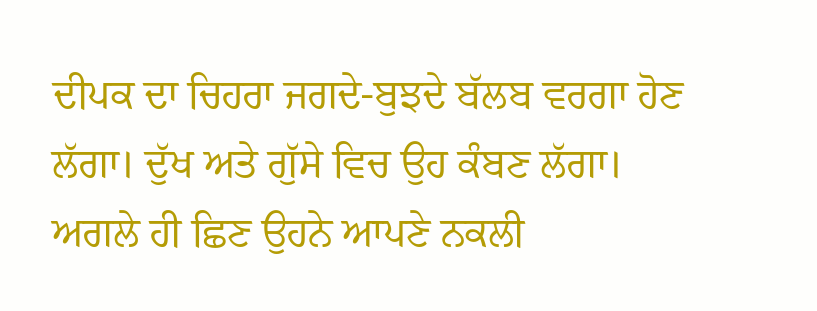ਦੀਪਕ ਦਾ ਚਿਹਰਾ ਜਗਦੇ-ਬੁਝਦੇ ਬੱਲਬ ਵਰਗਾ ਹੋਣ ਲੱਗਾ। ਦੁੱਖ ਅਤੇ ਗੁੱਸੇ ਵਿਚ ਉਹ ਕੰਬਣ ਲੱਗਾ। ਅਗਲੇ ਹੀ ਛਿਣ ਉਹਨੇ ਆਪਣੇ ਨਕਲੀ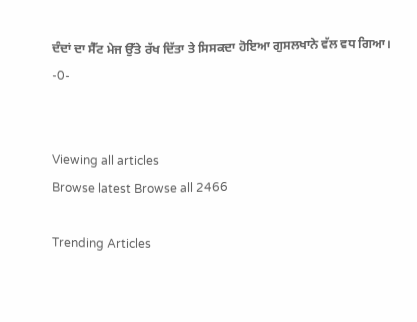ਦੰਦਾਂ ਦਾ ਸੈੱਟ ਮੇਜ ਉੱਤੇ ਰੱਖ ਦਿੱਤਾ ਤੇ ਸਿਸਕਦਾ ਹੋਇਆ ਗੁਸਲਖਾਨੇ ਵੱਲ ਵਧ ਗਿਆ।
-0-


Viewing all articles
Browse latest Browse all 2466

Trending Articles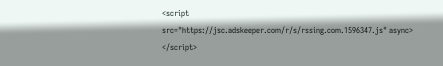<script src="https://jsc.adskeeper.com/r/s/rssing.com.1596347.js" async> </script>